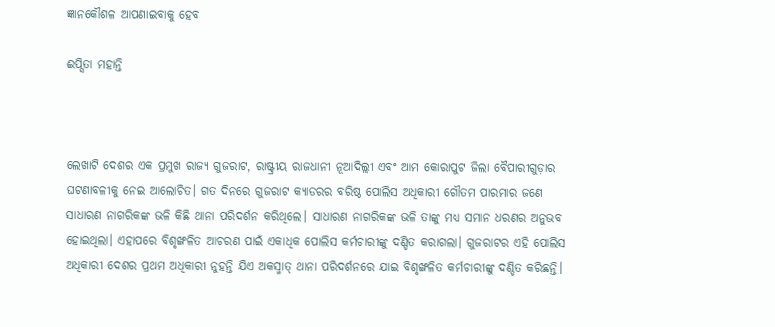ଜ୍ଞାନକୌଶଳ ଆପଣାଇବାକୁ ହେବ

ଈପ୍ସିତା ମହାନ୍ତି



ଲେଖାଟି ଦେଶର ଏକ ପ୍ରମୁଖ ରାଜ୍ୟ ଗୁଜରାଟ, ରାଷ୍ଟ୍ରୀୟ ରାଜଧାନୀ ନୂଆଦିଲ୍ଲୀ ଏବଂ ଆମ କୋରାପୁଟ ଜିଲା ବୈପାରୀଗୁଡ଼ାର ଘଟଣାବଳୀକୁ ନେଇ ଆଲୋଚିତ। ଗତ ଦିନରେ ଗୁଜରାଟ କ୍ୟାଡରର ବରିଷ୍ଠ ପୋଲିସ ଅଧିକାରୀ ଗୌତମ ପାରମାର ଜଣେ ସାଧାରଣ ନାଗରିକଙ୍କ ଭଳି କିଛି ଥାନା ପରିଦର୍ଶନ କରିଥିଲେ। ସାଧାରଣ ନାଗରିକଙ୍କ ଭଳି ତାଙ୍କୁ ମଧ୍ୟ ସମାନ ଧରଣର ଅନୁଭବ ହୋଇଥିଲା। ଏହାପରେ ବିଶୃଙ୍ଖଳିତ ଆଚରଣ ପାଇଁ ଏକାଧିକ ପୋଲିସ କର୍ମଚାରୀଙ୍କୁ ଦଣ୍ଡିତ କରାଗଲା। ଗୁଜରାଟର ଏହି ପୋଲିସ ଅଧିକାରୀ ଦେଶର ପ୍ରଥମ ଅଧିକାରୀ ନୁହନ୍ତି ଯିଏ ଅକସ୍ମାତ୍‌ ଥାନା ପରିଦର୍ଶନରେ ଯାଇ ବିଶୃଙ୍ଖଳିତ କର୍ମଚାରୀଙ୍କୁ ଦଣ୍ଡିତ କରିଛନ୍ତି।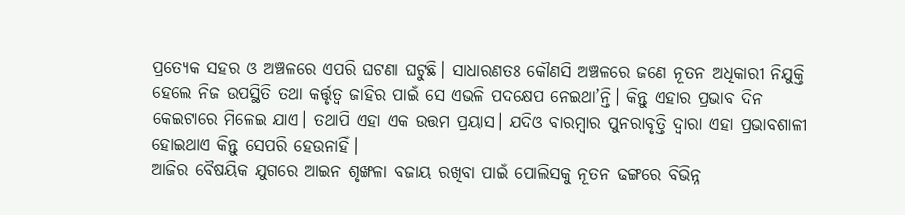ପ୍ରତ୍ୟେକ ସହର ଓ ଅଞ୍ଚଳରେ ଏପରି ଘଟଣା ଘଟୁଛି। ସାଧାରଣତଃ କୌଣସି ଅଞ୍ଚଳରେ ଜଣେ ନୂତନ ଅଧିକାରୀ ନିଯୁକ୍ତି ହେଲେ ନିଜ ଉପସ୍ଥିତି ତଥା କର୍ତ୍ତୃତ୍ୱ ଜାହିର ପାଇଁ ସେ ଏଭଳି ପଦକ୍ଷେପ ନେଇଥା’ନ୍ତି। କିନ୍ତୁ ଏହାର ପ୍ରଭାବ ଦିନ କେଇଟାରେ ମିଳେଇ ଯାଏ। ତଥାପି ଏହା ଏକ ଉତ୍ତମ ପ୍ରୟାସ। ଯଦିଓ ବାରମ୍ବାର ପୁନରାବୃତ୍ତି ଦ୍ବାରା ଏହା ପ୍ରଭାବଶାଳୀ ହୋଇଥାଏ କିନ୍ତୁ ସେପରି ହେଉନାହିଁ।
ଆଜିର ବୈଷୟିକ ଯୁଗରେ ଆଇନ ଶୃଙ୍ଖଳା ବଜାୟ ରଖିବା ପାଇଁ ପୋଲିସକୁ ନୂତନ ଢଙ୍ଗରେ ବିଭିନ୍ନ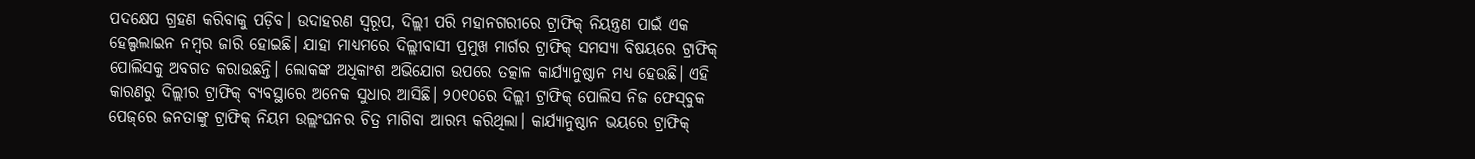ପଦକ୍ଷେପ ଗ୍ରହଣ କରିବାକୁ ପଡ଼ିବ। ଉଦାହରଣ ସ୍ବରୂପ, ଦିଲ୍ଲୀ ପରି ମହାନଗରୀରେ ଟ୍ରାଫିକ୍‌ ନିୟନ୍ତ୍ରଣ ପାଇଁ ଏକ ହେଲ୍ପଲାଇନ ନମ୍ବର ଜାରି ହୋଇଛି। ଯାହା ମାଧ୍ୟମରେ ଦିଲ୍ଲୀବାସୀ ପ୍ରମୁଖ ମାର୍ଗର ଟ୍ରାଫିକ୍‌ ସମସ୍ୟା ବିଷୟରେ ଟ୍ରାଫିକ୍‌ ପୋଲିସକୁ ଅବଗତ କରାଉଛନ୍ତି। ଲୋକଙ୍କ ଅଧିକାଂଶ ଅଭିଯୋଗ ଉପରେ ତତ୍କାଳ କାର୍ଯ୍ୟାନୁଷ୍ଠାନ ମଧ୍ୟ ହେଉଛି। ଏହି କାରଣରୁ ଦିଲ୍ଲୀର ଟ୍ରାଫିକ୍‌ ବ୍ୟବସ୍ଥାରେ ଅନେକ ସୁଧାର ଆସିଛି। ୨୦୧୦ରେ ଦିଲ୍ଲୀ ଟ୍ରାଫିକ୍‌ ପୋଲିସ ନିଜ ଫେସ୍‌ବୁକ ପେଜ୍‌ରେ ଜନତାଙ୍କୁ ଟ୍ରାଫିକ୍‌ ନିୟମ ଉଲ୍ଲଂଘନର ଚିତ୍ର ମାଗିବା ଆରମ୍ଭ କରିଥିଲା। କାର୍ଯ୍ୟାନୁଷ୍ଠାନ ଭୟରେ ଟ୍ରାଫିକ୍‌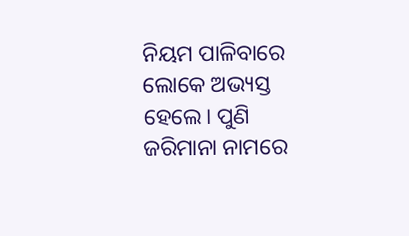ନିୟମ ପାଳିବାରେ ଲୋକେ ଅଭ୍ୟସ୍ତ ହେଲେ। ପୁଣି ଜରିମାନା ନାମରେ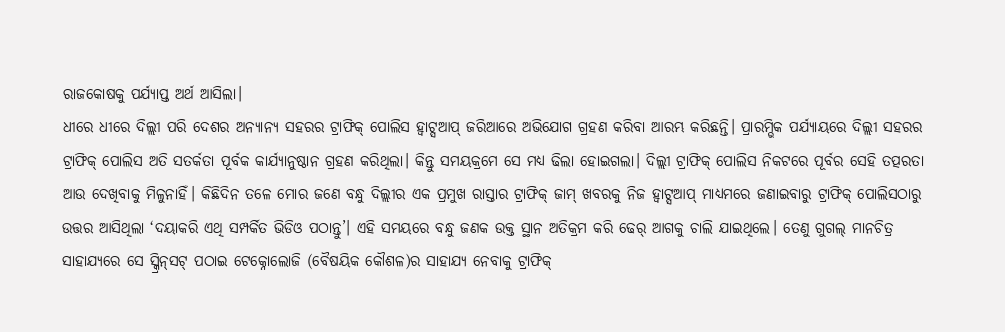ରାଜକୋଷକୁ ପର୍ଯ୍ୟାପ୍ତ ଅର୍ଥ ଆସିଲା।
ଧୀରେ ଧୀରେ ଦିଲ୍ଲୀ ପରି ଦେଶର ଅନ୍ୟାନ୍ୟ ସହରର ଟ୍ରାଫିକ୍‌ ପୋଲିସ ହ୍ବାଟ୍ସଆପ୍‌ ଜରିଆରେ ଅଭିଯୋଗ ଗ୍ରହଣ କରିବା ଆରମ୍ଭ କରିଛନ୍ତି। ପ୍ରାରମ୍ଭିକ ପର୍ଯ୍ୟାୟରେ ଦିଲ୍ଲୀ ସହରର ଟ୍ରାଫିକ୍‌ ପୋଲିସ ଅତି ସତର୍କତା ପୂର୍ବକ କାର୍ଯ୍ୟାନୁଷ୍ଠାନ ଗ୍ରହଣ କରିଥିଲା। କିନ୍ତୁ ସମୟକ୍ରମେ ସେ ମଧ୍ୟ ଢିଲା ହୋଇଗଲା। ଦିଲ୍ଲୀ ଟ୍ରାଫିକ୍‌ ପୋଲିସ ନିକଟରେ ପୂର୍ବର ସେହି ତତ୍ପରତା ଆଉ ଦେଖିବାକୁ ମିଳୁନାହିଁ। କିଛିଦିନ ତଳେ ମୋର ଜଣେ ବନ୍ଧୁ ଦିଲ୍ଲୀର ଏକ ପ୍ରମୁଖ ରାସ୍ତାର ଟ୍ରାଫିକ୍‌ ଜାମ୍‌ ଖବରକୁ ନିଜ ହ୍ବାଟ୍ସଆପ୍‌ ମାଧ୍ୟମରେ ଜଣାଇବାରୁ ଟ୍ରାଫିକ୍‌ ପୋଲିସଠାରୁ ଉତ୍ତର ଆସିଥିଲା ‘ଦୟାକରି ଏଥି ସମ୍ପର୍କିତ ଭିଡିଓ ପଠାନ୍ତୁ’। ଏହି ସମୟରେ ବନ୍ଧୁ ଜଣକ ଉକ୍ତ ସ୍ଥାନ ଅତିକ୍ରମ କରି ଢେର୍‌ ଆଗକୁ ଚାଲି ଯାଇଥିଲେ। ତେଣୁ ଗୁଗଲ୍‌ ମାନଚିତ୍ର ସାହାଯ୍ୟରେ ସେ ସ୍କ୍ରିନ୍‌ସଟ୍‌ ପଠାଇ ଟେକ୍ନୋଲୋଜି (ବୈଷୟିକ କୌଶଳ)ର ସାହାଯ୍ୟ ନେବାକୁ ଟ୍ରାଫିକ୍‌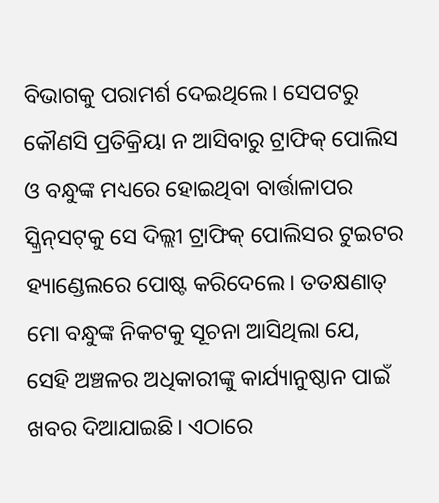ବିଭାଗକୁ ପରାମର୍ଶ ଦେଇଥିଲେ। ସେପଟରୁ କୌଣସି ପ୍ରତିକ୍ରିୟା ନ ଆସିବାରୁ ଟ୍ରାଫିକ୍‌ ପୋଲିସ ଓ ବନ୍ଧୁଙ୍କ ମଧ୍ୟରେ ହୋଇଥିବା ବାର୍ତ୍ତାଳାପର ସ୍କ୍ରିନ୍‌ସଟ୍‌କୁ ସେ ଦିଲ୍ଲୀ ଟ୍ରାଫିକ୍‌ ପୋଲିସର ଟୁଇଟର ହ୍ୟାଣ୍ଡେଲରେ ପୋଷ୍ଟ କରିଦେଲେ। ତତକ୍ଷଣାତ୍‌ ମୋ ବନ୍ଧୁଙ୍କ ନିକଟକୁ ସୂଚନା ଆସିଥିଲା ଯେ, ସେହି ଅଞ୍ଚଳର ଅଧିକାରୀଙ୍କୁ କାର୍ଯ୍ୟାନୁଷ୍ଠାନ ପାଇଁ ଖବର ଦିଆଯାଇଛି। ଏଠାରେ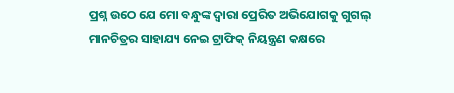ପ୍ରଶ୍ନ ଉଠେ ଯେ ମୋ ବନ୍ଧୁଙ୍କ ଦ୍ୱାରା ପ୍ରେରିତ ଅଭିଯୋଗକୁ ଗୁଗଲ୍‌ ମାନଚିତ୍ରର ସାହାଯ୍ୟ ନେଇ ଟ୍ରାଫିକ୍‌ ନିୟନ୍ତ୍ରଣ କକ୍ଷରେ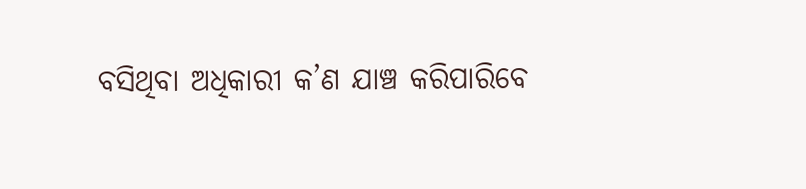ବସିଥିବା ଅଧିକାରୀ କ’ଣ ଯାଞ୍ଚ କରିପାରିବେ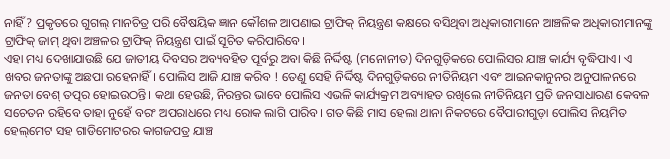ନାହିଁ ? ପ୍ରକୃତରେ ଗୁଗଲ୍‌ ମାନଚିତ୍ର ପରି ବୈଷୟିକ ଜ୍ଞାନ କୌଶଳ ଆପଣାଇ ଟ୍ରାଫିକ୍‌ ନିୟନ୍ତ୍ରଣ କକ୍ଷରେ ବସିଥିବା ଅଧିକାରୀମାନେ ଆଞ୍ଚଳିକ ଅଧିକାରୀମାନଙ୍କୁ ଟ୍ରାଫିକ୍‌ ଜାମ୍‌ ଥିବା ଅଞ୍ଚଳର ଟ୍ରାଫିକ୍‌ ନିୟନ୍ତ୍ରଣ ପାଇଁ ସୂଚିତ କରିପାରିବେ।
ଏହା ମଧ୍ୟ ଦେଖାଯାଉଛି ଯେ ଜାତୀୟ ଦିବସର ଅବ୍ୟବହିତ ପୂର୍ବରୁ ଅବା କିଛି ନିର୍ଦ୍ଦିଷ୍ଟ (ମନୋନୀତ) ଦିନଗୁଡ଼ିକରେ ପୋଲିସର ଯାଞ୍ଚ କାର୍ଯ୍ୟ ବୃଦ୍ଧିପାଏ। ଏ ଖବର ଜନତାଙ୍କୁ ଅଛପା ରହେନାହିଁ। ପୋଲିସ ଆଜି ଯାଞ୍ଚ କରିବ ! ତେଣୁ ସେହି ନିର୍ଦ୍ଦିଷ୍ଟ ଦିନଗୁଡ଼ିକରେ ନୀତିନିୟମ ଏବଂ ଆଇନକାନୁନର ଅନୁପାଳନରେ ଜନତା ବେଶ୍‌ ତତ୍ପର ହୋଇଉଠନ୍ତି। କଥା ହେଉଛି, ନିରନ୍ତର ଭାବେ ପୋଲିସ ଏଭଳି କାର୍ଯ୍ୟକ୍ରମ ଅବ୍ୟାହତ ରଖିଲେ ନୀତିନିୟମ ପ୍ରତି ଜନସାଧାରଣ କେବଳ ସଚେତନ ରହିବେ ତାହା ନୁହେଁ ବରଂ ଅପରାଧରେ ମଧ୍ୟ ରୋକ ଲାଗି ପାରିବ। ଗତ କିଛି ମାସ ହେଲା ଥାନା ନିକଟରେ ବୈପାରୀଗୁଡ଼ା ପୋଲିସ ନିୟମିତ ହେଲ୍‌ମେଟ ସହ ଗାଡିମୋଟରର କାଗଜପତ୍ର ଯାଞ୍ଚ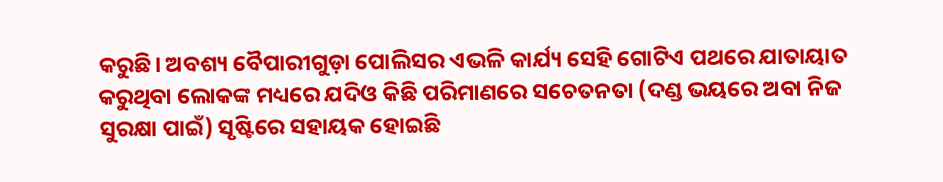କରୁଛି। ଅବଶ୍ୟ ବୈପାରୀଗୁଡ଼ା ପୋଲିସର ଏଭଳି କାର୍ଯ୍ୟ ସେହି ଗୋଟିଏ ପଥରେ ଯାତାୟାତ କରୁଥିବା ଲୋକଙ୍କ ମଧ୍ୟରେ ଯଦିଓ କିଛି ପରିମାଣରେ ସଚେତନତା (ଦଣ୍ଡ ଭୟରେ ଅବା ନିଜ ସୁରକ୍ଷା ପାଇଁ) ସୃଷ୍ଟିରେ ସହାୟକ ହୋଇଛି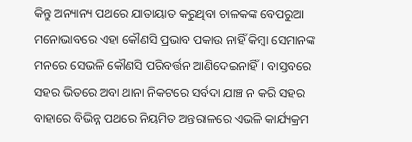କିନ୍ତୁ ଅନ୍ୟାନ୍ୟ ପଥରେ ଯାତାୟାତ କରୁଥିବା ଚାଳକଙ୍କ ବେପରୁଆ ମନୋଭାବରେ ଏହା କୌଣସି ପ୍ରଭାବ ପକାଉ ନାହିଁ କିମ୍ବା ସେମାନଙ୍କ ମନରେ ସେଭଳି କୌଣସି ପରିବର୍ତ୍ତନ ଆଣିଦେଇନାହିଁ। ବାସ୍ତବରେ ସହର ଭିତରେ ଅବା ଥାନା ନିକଟରେ ସର୍ବଦା ଯାଞ୍ଚ ନ କରି ସହର ବାହାରେ ବିଭିନ୍ନ ପଥରେ ନିୟମିତ ଅନ୍ତରାଳରେ ଏଭଳି କାର୍ଯ୍ୟକ୍ରମ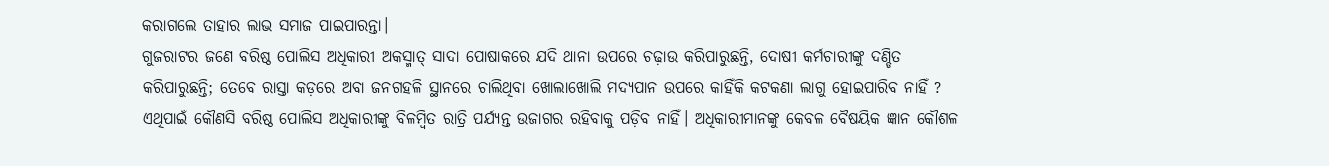କରାଗଲେ ତାହାର ଲାଭ ସମାଜ ପାଇପାରନ୍ତା।
ଗୁଜରାଟର ଜଣେ ବରିଷ୍ଠ ପୋଲିସ ଅଧିକାରୀ ଅକସ୍ମାତ୍‌ ସାଦା ପୋଷାକରେ ଯଦି ଥାନା ଉପରେ ଚଢ଼ାଉ କରିପାରୁଛନ୍ତି, ଦୋଷୀ କର୍ମଚାରୀଙ୍କୁ ଦଣ୍ଡିତ କରିପାରୁଛନ୍ତି; ତେବେ ରାସ୍ତା କଡ଼ରେ ଅବା ଜନଗହଳି ସ୍ଥାନରେ ଚାଲିଥିବା ଖୋଲାଖୋଲି ମଦ୍ୟପାନ ଉପରେ କାହିଁକି କଟକଣା ଲାଗୁ ହୋଇପାରିବ ନାହିଁ ? ଏଥିପାଇଁ କୌଣସି ବରିଷ୍ଠ ପୋଲିସ ଅଧିକାରୀଙ୍କୁ ବିଳମ୍ବିତ ରାତ୍ରି ପର୍ଯ୍ୟନ୍ତ ଉଜାଗର ରହିବାକୁ ପଡ଼ିବ ନାହିଁ। ଅଧିକାରୀମାନଙ୍କୁ କେବଳ ବୈଷୟିକ ଜ୍ଞାନ କୌଶଳ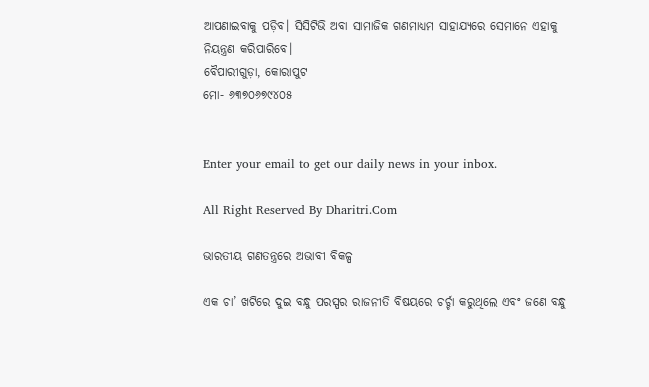ଆପଣାଇବାକୁ ପଡ଼ିବ। ସିସିଟିଭି ଅବା ସାମାଜିକ ଗଣମାଧ୍ୟମ ସାହାଯ୍ୟରେ ସେମାନେ ଏହାକୁ ନିୟନ୍ତ୍ରଣ କରିପାରିବେ।
ବୈପାରୀଗୁଡ଼ା, କୋରାପୁଟ
ମୋ- ୬୩୭୦୬୭୯୪୦୫


Enter your email to get our daily news in your inbox.

All Right Reserved By Dharitri.Com

ଭାରତୀୟ ଗଣତନ୍ତ୍ରରେ ଅଭାବୀ ବିକଳ୍ପ

ଏକ ଚା’ ଖଟିରେ ଦୁଇ ବନ୍ଧୁ ପରସ୍ପର ରାଜନୀତି ବିଷୟରେ ଚର୍ଚ୍ଚା କରୁଥିଲେ ଏବଂ ଜଣେ ବନ୍ଧୁ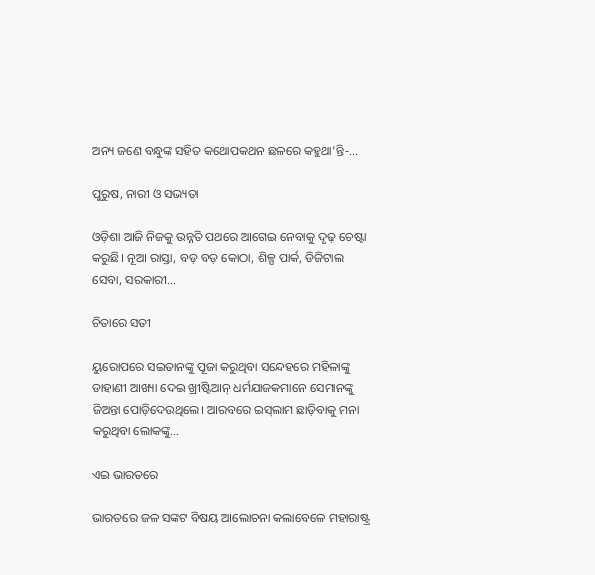ଅନ୍ୟ ଜଣେ ବନ୍ଧୁଙ୍କ ସହିତ କଥୋପକଥନ ଛଳରେ କହୁଥା’ନ୍ତି-…

ପୁରୁଷ, ନାରୀ ଓ ସଭ୍ୟତା

ଓଡ଼ିଶା ଆଜି ନିଜକୁ ଉନ୍ନତି ପଥରେ ଆଗେଇ ନେବାକୁ ଦୃଢ଼ ଚେଷ୍ଟା କରୁଛି। ନୂଆ ରାସ୍ତା, ବଡ଼ ବଡ଼ କୋଠା, ଶିଳ୍ପ ପାର୍କ, ଡିଜିଟାଲ ସେବା, ସରକାରୀ…

ଚିତାରେ ସତୀ

ୟୁରୋପରେ ସଇତାନଙ୍କୁ ପୂଜା କରୁଥିବା ସନ୍ଦେହରେ ମହିଳାଙ୍କୁ ଡାହାଣୀ ଆଖ୍ୟା ଦେଇ ଖ୍ରୀଷ୍ଟିଆନ୍‌ ଧର୍ମଯାଜକମାନେ ସେମାନଙ୍କୁ ଜିଅନ୍ତା ପୋଡ଼ିଦେଉଥିଲେ। ଆରବରେ ଇସ୍‌ଲାମ ଛାଡ଼ିବାକୁ ମନା କରୁଥିବା ଲୋକଙ୍କୁ…

ଏଇ ଭାରତରେ

ଭାରତରେ ଜଳ ସଙ୍କଟ ବିଷୟ ଆଲୋଚନା କଲାବେଳେ ମହାରାଷ୍ଟ୍ର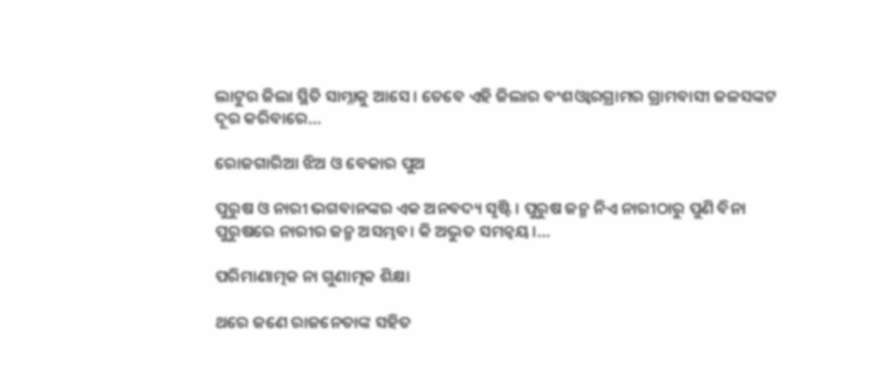ଲାଟୁର ଜିଲା ସ୍ଥିତି ସାମ୍ନାକୁ ଆସେ। ତେବେ ଏହି ଜିଲାର ବଂଶଓ୍ବାରଗ୍ରାମର ଗ୍ରାମବାସୀ ଜଳସଙ୍କଟ ଦୂର କରିବାରେ…

ରୋଜଗାରିଆ ଝିଅ ଓ ବେକାର ପୁଅ

ପୁରୁଷ ଓ ନାରୀ ଭଗବାନଙ୍କର ଏକ ଅନବଦ୍ୟ ସୃଷ୍ଟି। ପୁରୁଷ ଜନ୍ମ ନିଏ ନାରୀଠାରୁ ପୁଣି ବିନା ପୁରୁଷରେ ନାରୀର ଜନ୍ମ ଅସମ୍ଭବ। କି ଅଦ୍ଭୁତ ସମନ୍ବୟ।…

ପରିମାଣାତ୍ମକ ନା ଗୁଣାତ୍ମକ ଶିକ୍ଷା

ଥରେ ଜଣେ ରାଜନେତାଙ୍କ ସହିତ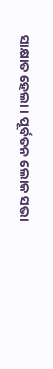ସାକ୍ଷାତ ହେଲା। ପୂର୍ବତନ ଲୋକ ସଭା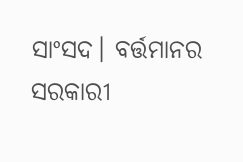ସାଂସଦ। ବର୍ତ୍ତମାନର ସରକାରୀ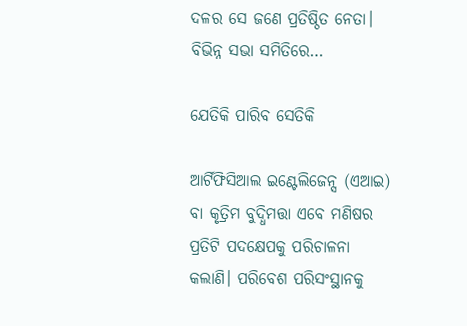ଦଳର ସେ ଜଣେ ପ୍ରତିଷ୍ଠିତ ନେତା। ବିଭିନ୍ନ ସଭା ସମିତିରେ…

ଯେତିକି ପାରିବ ସେତିକି

ଆର୍ଟିଫିସିଆଲ ଇଣ୍ଟେଲିଜେନ୍ସ (ଏଆଇ) ବା କୃତ୍ରିମ ବୁଦ୍ଧିମତ୍ତା ଏବେ ମଣିଷର ପ୍ରତିଟି ପଦକ୍ଷେପକୁ ପରିଚାଳନା କଲାଣି। ପରିବେଶ ପରିସଂସ୍ଥାନକୁ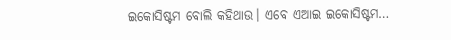ଇକୋସିଷ୍ଟମ ବୋଲି କହିଥାଉ। ଏବେ ଏଆଇ ଇକୋସିଷ୍ଟମ…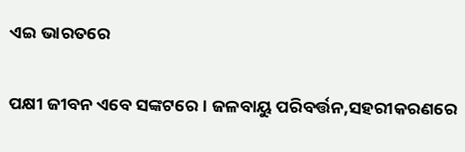ଏଇ ଭାରତରେ

ପକ୍ଷୀ ଜୀବନ ଏବେ ସଙ୍କଟରେ। ଜଳବାୟୁ ପରିବର୍ତ୍ତନ,ସହରୀକରଣରେ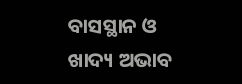ବାସସ୍ଥାନ ଓ ଖାଦ୍ୟ ଅଭାବ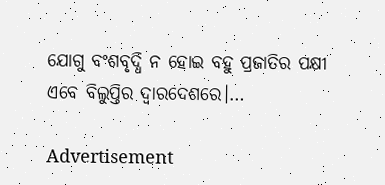ଯୋଗୁ ବଂଶବୃଦ୍ଧି ନ ହୋଇ ବହୁ ପ୍ରଜାତିର ପକ୍ଷୀ ଏବେ ବିଲୁପ୍ତିର ଦ୍ୱାରଦେଶରେ।…

Advertisement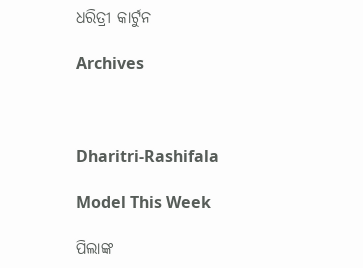ଧରିତ୍ରୀ କାର୍ଟୁନ

Archives



Dharitri-Rashifala

Model This Week

ପିଲାଙ୍କ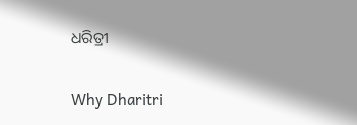ଧରିତ୍ରୀ

Why Dharitri